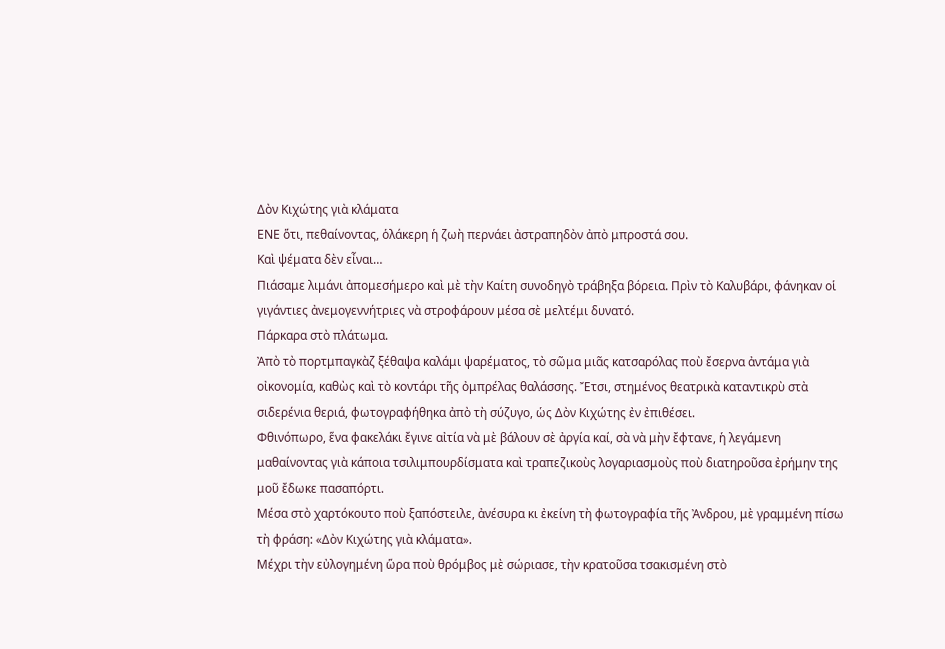Δὸν Κιχώτης γιὰ κλάματα
ΕΝΕ ὅτι, πεθαίνοντας, ὁλάκερη ἡ ζωὴ περνάει ἀστραπηδὸν ἀπὸ μπροστά σου.
Καὶ ψέματα δὲν εἶναι…
Πιάσαμε λιμάνι ἀπομεσήμερο καὶ μὲ τὴν Καίτη συνοδηγὸ τράβηξα βόρεια. Πρὶν τὸ Καλυβάρι, φάνηκαν οἱ γιγάντιες ἀνεμογεννήτριες νὰ στροφάρουν μέσα σὲ μελτέμι δυνατό.
Πάρκαρα στὸ πλάτωμα.
Ἀπὸ τὸ πορτμπαγκὰζ ξέθαψα καλάμι ψαρέματος, τὸ σῶμα μιᾶς κατσαρόλας ποὺ ἔσερνα ἀντάμα γιὰ οἰκονομία, καθὼς καὶ τὸ κοντάρι τῆς ὀμπρέλας θαλάσσης. Ἔτσι, στημένος θεατρικὰ καταντικρὺ στὰ σιδερένια θεριά, φωτογραφήθηκα ἀπὸ τὴ σύζυγο, ὡς Δὸν Κιχώτης ἐν ἐπιθέσει.
Φθινόπωρο, ἕνα φακελάκι ἔγινε αἰτία νὰ μὲ βάλουν σὲ ἀργία καί, σὰ νὰ μὴν ἔφτανε, ἡ λεγάμενη μαθαίνοντας γιὰ κάποια τσιλιμπουρδίσματα καὶ τραπεζικοὺς λογαριασμοὺς ποὺ διατηροῦσα ἐρήμην της μοῦ ἔδωκε πασαπόρτι.
Μέσα στὸ χαρτόκουτο ποὺ ξαπόστειλε, ἀνέσυρα κι ἐκείνη τὴ φωτογραφία τῆς Ἀνδρου, μὲ γραμμένη πίσω τὴ φράση: «Δὸν Κιχώτης γιὰ κλάματα».
Μέχρι τὴν εὐλογημένη ὥρα ποὺ θρόμβος μὲ σώριασε, τὴν κρατοῦσα τσακισμένη στὸ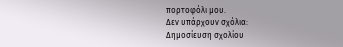πορτοφόλι μου.
Δεν υπάρχουν σχόλια:
Δημοσίευση σχολίου